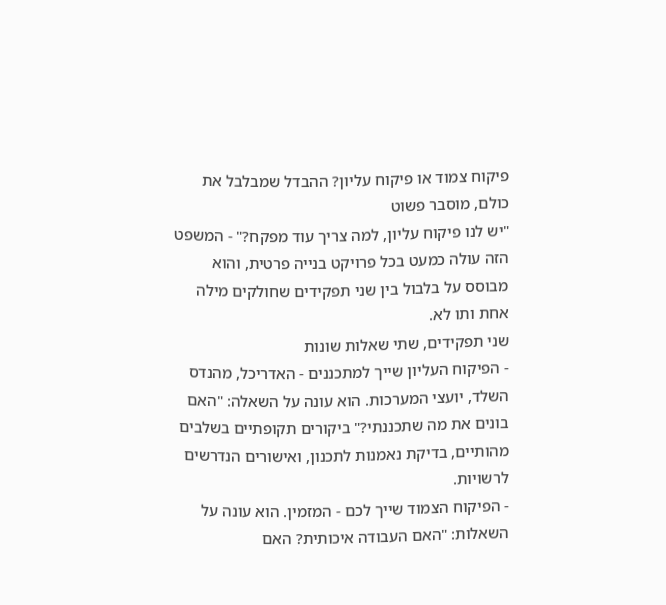פיקוח צמוד או פיקוח עליון? ההבדל שמבלבל את כולם, מוסבר פשוט
"יש לנו פיקוח עליון, למה צריך עוד מפקח?" - המשפט הזה עולה כמעט בכל פרויקט בנייה פרטית, והוא מבוסס על בלבול בין שני תפקידים שחולקים מילה אחת ותו לא.
שני תפקידים, שתי שאלות שונות
- הפיקוח העליון שייך למתכננים - האדריכל, מהנדס השלד, יועצי המערכות. הוא עונה על השאלה: "האם בונים את מה שתכננתי?" ביקורים תקופתיים בשלבים מהותיים, בדיקת נאמנות לתכנון, ואישורים הנדרשים לרשויות.
- הפיקוח הצמוד שייך לכם - המזמין. הוא עונה על השאלות: "האם העבודה איכותית? האם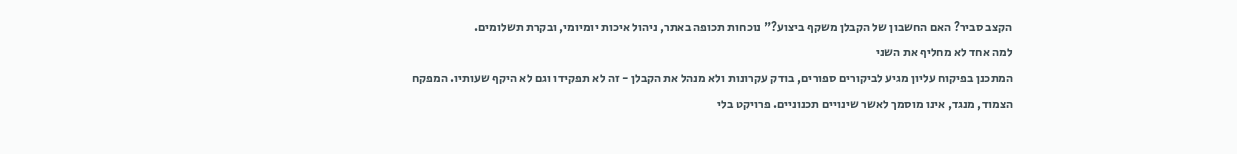הקצב סביר? האם החשבון של הקבלן משקף ביצוע?" נוכחות תכופה באתר, ניהול איכות יומיומי, ובקרת תשלומים.
למה אחד לא מחליף את השני
המתכנן בפיקוח עליון מגיע לביקורים ספורים, בודק עקרונות ולא מנהל את הקבלן - זה לא תפקידו וגם לא היקף שעותיו. המפקח הצמוד, מנגד, אינו מוסמך לאשר שינויים תכנוניים. פרויקט בלי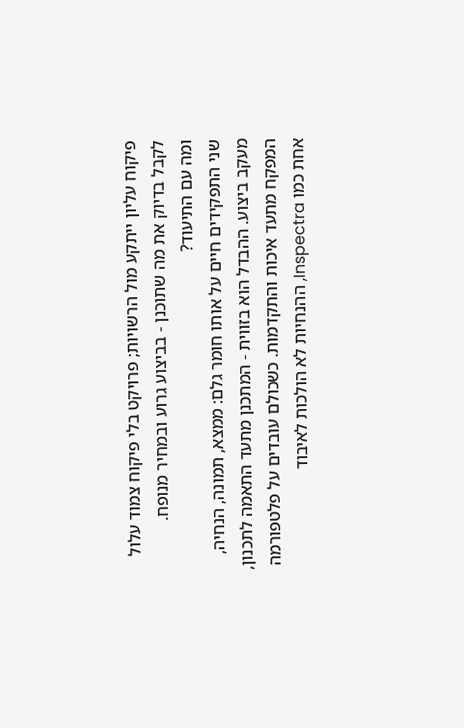פיקוח עליון ייתקע מול הרשויות; פרויקט בלי פיקוח צמוד עלול לקבל בדיוק את מה שתוכנן - בביצוע גרוע ובמחיר מנופח.
ומה עם התיעוד?
שני התפקידים חיים על אותו חומר גלם: ממצא, תמונה, הנחיה, מעקב ביצוע. ההבדל הוא בזווית - המתכנן מתעד התאמה לתכנון, המפקח מתעד איכות והתקדמות. כשכולם עובדים על פלטפורמה אחת כמו Inspectra, ההנחיות לא הולכות לאיבוד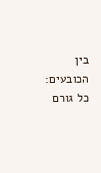בין הכובעים: כל גורם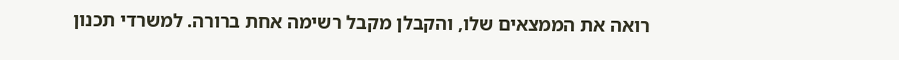רואה את הממצאים שלו, והקבלן מקבל רשימה אחת ברורה. למשרדי תכנון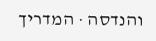והנדסה · המדריך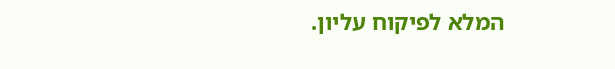המלא לפיקוח עליון.